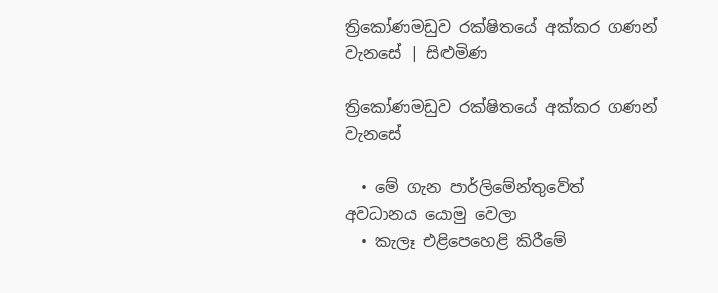ත්‍රිකෝණමඩුව රක්ෂිතයේ අක්කර ගණන් වැනසේ | සිළුමිණ

ත්‍රිකෝණමඩුව රක්ෂිතයේ අක්කර ගණන් වැනසේ

  • මේ ගැන පාර්ලිමේන්තුවේත් අවධානය යොමු වෙලා
  • කැලෑ එළිපෙහෙළි කිරීමේ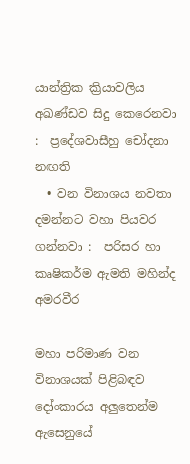යාන්ත්‍රික ක්‍රියාවලිය අඛණ්ඩව සිදු කෙරෙනවා :  ප්‍රදේශවාසීහු චෝදනා නඟති
  • වන විනාශය නවතා දමන්නට වහා පියවර ගන්නවා :  පරිසර හා කෘෂිකර්ම ඇමති මහින්ද අමරවීර

මහා පරිමාණ වන විනාශයක් පිළිබඳව දෝංකාරය අලුතෙන්ම ඇසෙනුයේ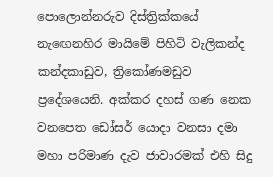පොලොන්නරුව දිස්ත්‍රික්කයේ නැඟෙනහිර මායිමේ පිහිටි වැලිකන්ද කන්දකාඩුව, ත්‍රිකෝණමඩුව ප්‍රදේශයෙනි. අක්කර දහස් ගණ නෙක වනපෙත ඩෝසර් යොදා වනසා දමා මහා පරිමාණ දැව ජාවාරමක් එහි සිදු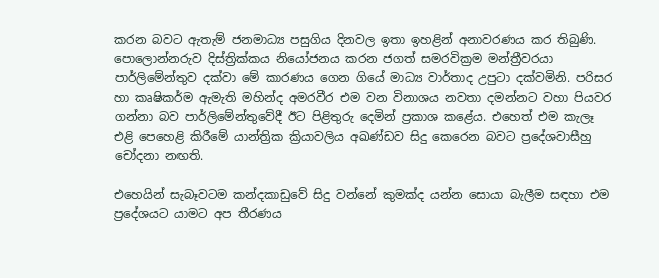කරන බවට ඇතැම් ජනමාධ්‍ය පසුගිය දිනවල ඉතා ඉහළින් අනාවරණය කර තිබුණි. පොලොන්නරුව දිස්ත්‍රික්කය නියෝජනය කරන ජගත් සමරවික්‍රම මන්ත්‍රීවරයා පාර්ලිමේන්තුව දක්වා මේ කාරණය ගෙන ගියේ මාධ්‍ය වාර්තාද උපුටා දක්වමිනි. පරිසර හා කෘෂිකර්ම ඇමැති මහින්ද අමරවීර එම වන විනාශය නවතා දමන්නට වහා පියවර ගන්නා බව පාර්ලිමේන්තුවේදී ඊට පිළිතුරු දෙමින් ප්‍රකාශ කළේය. එහෙත් එම කැලෑ එළි පෙහෙළි කිරීමේ යාන්ත්‍රික ක්‍රියාවලිය අඛණ්ඩව සිදු කෙරෙන බවට ප්‍රදේශවාසීහු චෝදනා නඟති.

එහෙයින් සැබෑවටම කන්දකාඩුවේ සිදු වන්නේ කුමක්ද යන්න සොයා බැලීම සඳහා එම ප්‍රදේශයට යාමට අප තීරණය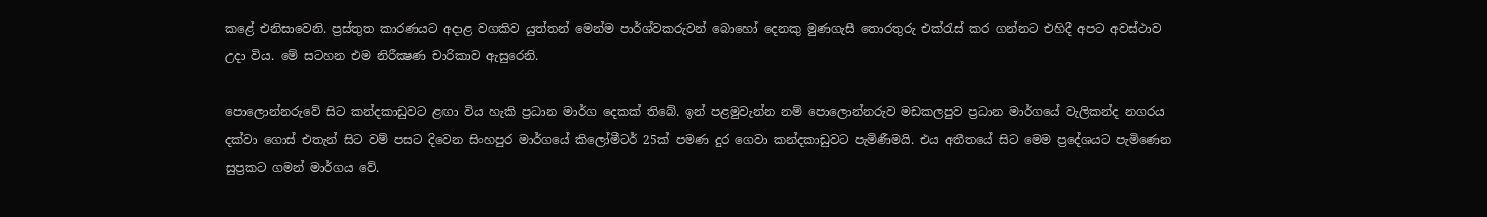කළේ එනිසාවෙනි. ප්‍රස්තුත කාරණයට අදාළ වගකිව යුත්තන් මෙන්ම පාර්ශ්වකරුවන් බොහෝ දෙනකු මුණගැසී තොරතුරු එක්රැස් කර ගන්නට එහිදී අපට අවස්ථාව උදා විය. මේ සටහන එම නිරීක්‍ෂණ චාරිකාව ඇසුරෙනි.

පොලොන්නරුවේ සිට කන්දකාඩුවට ළඟා විය හැකි ප්‍රධාන මාර්ග දෙකක් තිබේ. ඉන් පළමුවැන්න නම් පොලොන්නරුව මඩකලපුව ප්‍රධාන මාර්ගයේ වැලිකන්ද නගරය දක්වා ගොස් එතැන් සිට වම් පසට දිවෙන සිංහපුර මාර්ගයේ කිලෝමීටර් 25ක් පමණ දුර ගෙවා කන්දකාඩුවට පැමිණීමයි. එය අතීතයේ සිට මෙම ප්‍රදේශයට පැමිණෙන සුප්‍රකට ගමන් මාර්ගය වේ.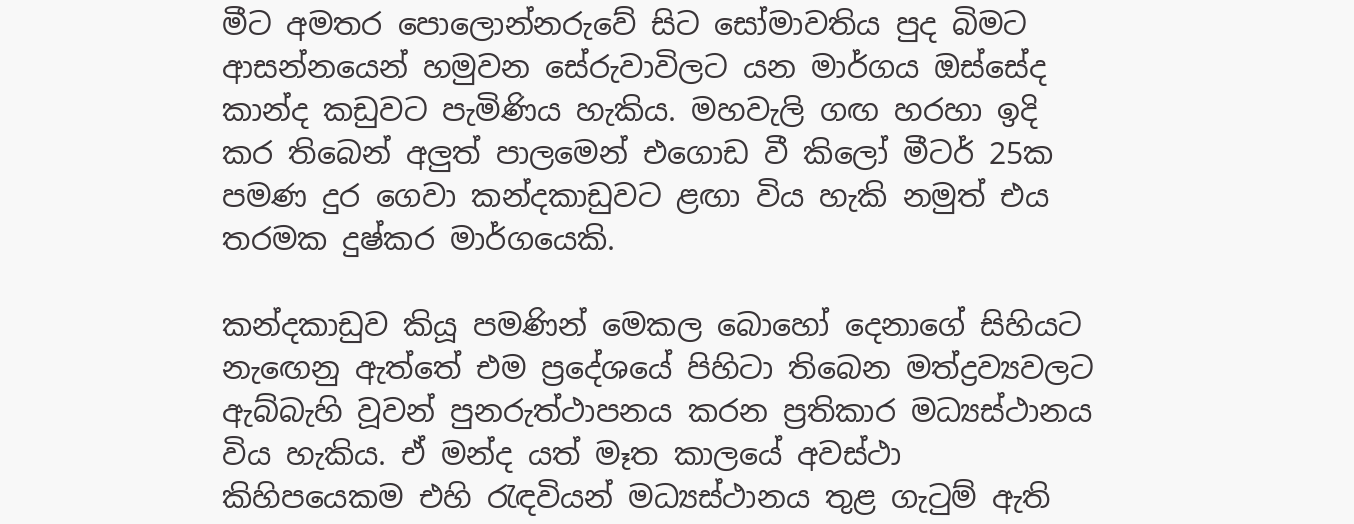මීට අමතර පොලොන්නරුවේ සිට සෝමාවතිය පුද බිමට ආසන්නයෙන් හමුවන සේරුවාවිලට යන මාර්ගය ඔස්සේද කාන්ද කඩුවට පැමිණිය හැකිය. මහවැලි ගඟ හරහා ඉදි කර තිබෙන් අලුත් පාලමෙන් එගොඩ වී කිලෝ මීටර් 25ක පමණ දුර ගෙවා කන්දකාඩුවට ළඟා විය හැකි නමුත් එය තරමක දුෂ්කර මාර්ගයෙකි.

කන්දකාඩුව කියූ පමණින් මෙකල බොහෝ දෙනාගේ සිහියට නැඟෙනු ඇත්තේ එම ප්‍රදේශයේ පිහිටා තිබෙන මත්ද්‍රව්‍යවලට ඇබ්බැහි වූවන් පුනරුත්ථාපනය කරන ප්‍රතිකාර මධ්‍යස්ථානය විය හැකිය. ඒ මන්ද යත් මෑත කාලයේ අවස්ථා කිහිපයෙකම එහි රැඳවියන් මධ්‍යස්ථානය තුළ ගැටුම් ඇති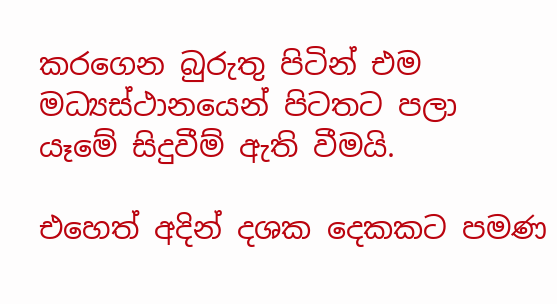කරගෙන බුරුතු පිටින් එම මධ්‍යස්ථානයෙන් පිටතට පලා යෑමේ සිදුවීම් ඇති වීමයි.

එහෙත් අදින් දශක දෙකකට පමණ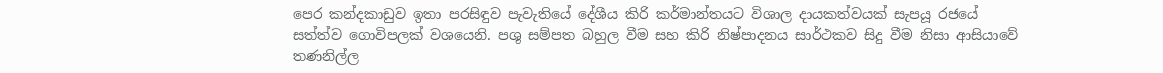පෙර කන්දකාඩුව ඉතා පරසිඳුව පැවැතියේ දේශීය කිරි කර්මාන්තයට විශාල දායකත්වයක් සැපයූ රජයේ සත්ත්ව ගොවිපලක් වශයෙනි. පශු සම්පත බහුල වීම සහ කිරි නිෂ්පාදනය සාර්ථකව සිදු වීම නිසා ආසියාවේ තණනිල්ල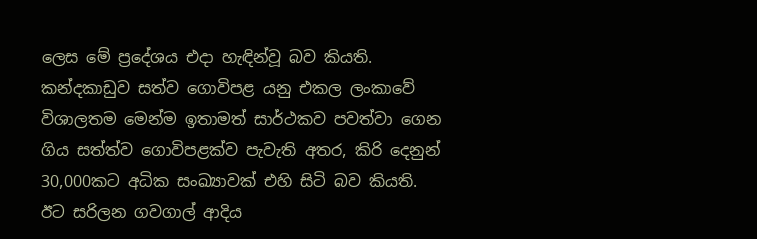ලෙස මේ ප්‍රදේශය එදා හැඳින්වූ බව කියති. කන්දකාඩුව සත්ව ගොවිපළ යනු එකල ලංකාවේ විශාලතම මෙන්ම ඉතාමත් සාර්ථකව පවත්වා ගෙන ගිය සත්ත්ව ගොවිපළක්ව පැවැති අතර, කිරි දෙනුන් 30,000කට අධික සංඛ්‍යාවක් එහි සිටි බව කියති. ඊට සරිලන ගවගාල් ආදිය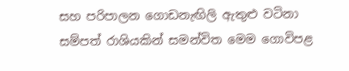සහ පරිපාලන ගොඩනැඟිලි ඇතුළු වටිනා සම්පත් රාශියකින් සමන්විත මෙම ගොවිපළ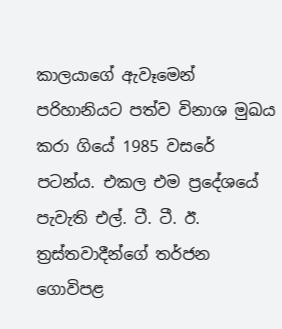කාලයාගේ ඇවෑමෙන් පරිහානියට පත්ව විනාශ මුඛය කරා ගියේ 1985 වසරේ පටන්ය. එකල එම ප්‍රදේශයේ පැවැති එල්. ටී. ටී. ඊ. ත්‍රස්තවාදීන්ගේ තර්ජන ගොවිපළ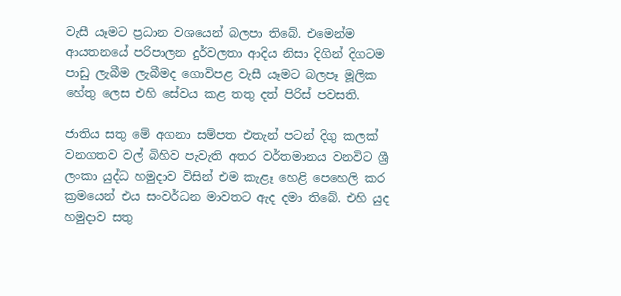වැසී යෑමට ප්‍රධාන වශයෙන් බලපා තිබේ. එමෙන්ම ආයතනයේ පරිපාලන දුර්වලතා ආදිය නිසා දිගින් දිගටම පාඩු ලැබීම ලැබීමද ගොවිපළ වැසී යෑමට බලපෑ මූලික හේතු ලෙස එහි සේවය කළ තතු දත් පිරිස් පවසති.

ජාතිය සතු මේ අගනා සම්පත එතැන් පටන් දිගු කලක් වනගතව වල් බිහිව පැවැති අතර වර්තමානය වනවිට ශ්‍රී ලංකා යුද්ධ හමුදාව විසින් එම කැළෑ හෙළි පෙහෙලි කර ක්‍රමයෙන් එය සංවර්ධන මාවතට ඇද දමා තිබේ. එහි යුද හමුදාව සතු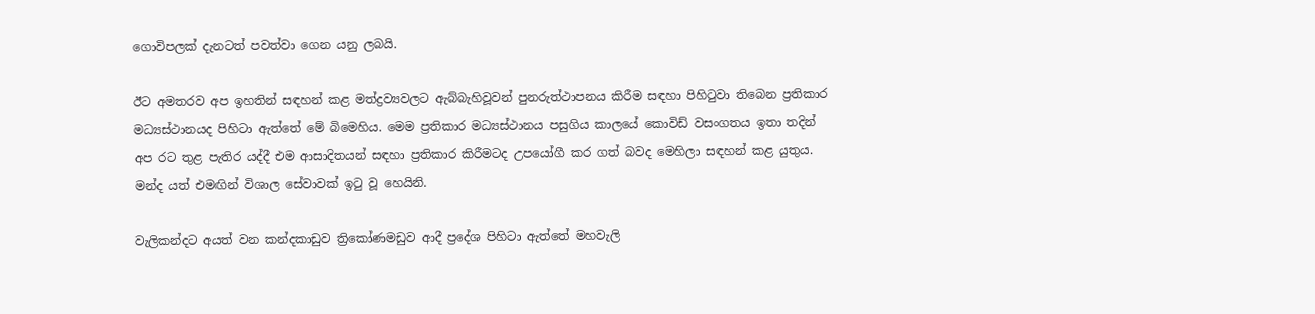ගොවිපලක් දැනටත් පවත්වා ගෙන යනු ලබයි.

ඊට අමතරව අප ඉහතින් සඳහන් කළ මත්ද්‍රව්‍යවලට ඇබ්බැහිවූවන් පුනරුත්ථාපනය කිරීම සඳහා පිහිටුවා තිබෙන ප්‍රතිකාර මධ්‍යස්ථානයද පිහිටා ඇත්තේ මේ බිමෙහිය. මෙම ප්‍රතිකාර මධ්‍යස්ථානය පසුගිය කාලයේ කොවිඩ් වසංගතය ඉතා තදින් අප රට තුළ පැතිර යද්දී එම ආසාදිතයන් සඳහා ප්‍රතිකාර කිරීමටද උපයෝගී කර ගත් බවද මෙහිලා සඳහන් කළ යුතුය. මන්ද යත් එමඟින් විශාල සේවාවක් ඉටු වූ හෙයිනි.

වැලිකන්දට අයත් වන කන්දකාඩුව ත්‍රිකෝණමඩුව ආදී ප්‍රදේශ පිහිටා ඇත්තේ මහවැලි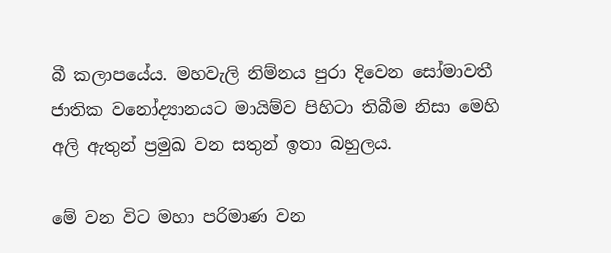බී කලාපයේය. මහවැලි නිම්නය පුරා දිවෙන සෝමාවතී ජාතික වනෝද්‍යානයට මායිම්ව පිහිටා තිබීම නිසා මෙහි අලි ඇතුන් ප්‍රමුඛ වන සතුන් ඉතා බහුලය.

මේ වන විට මහා පරිමාණ වන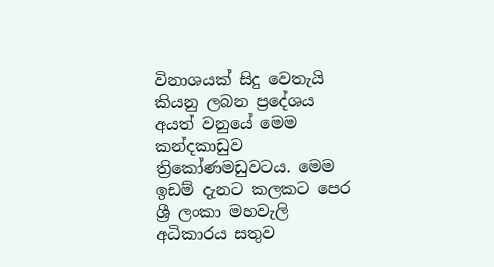විනාශයක් සිදු වෙතැයි කියනු ලබන ප්‍රදේශය අයත් වනුයේ මෙම කන්දකාඩුව ත්‍රිකෝණමඩුවටය. මෙම ඉඩම් දැනට කලකට පෙර ශ්‍රී ලංකා මහවැලි අධිකාරය සතුව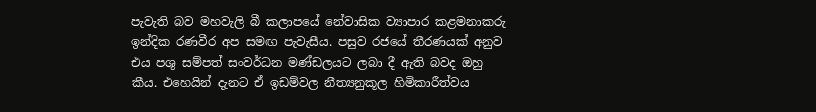පැවැති බව මහවැලි බී කලාපයේ නේවාසික ව්‍යාපාර කළමනාකරු ඉන්දික රණවීර අප සමඟ පැවැසීය. පසුව රජයේ තීරණයක් අනුව එය පශු සම්පත් සංවර්ධන මණ්ඩලයට ලබා දී ඇති බවද ඔහු කීය. එහෙයින් දැනට ඒ ඉඩම්වල නීත්‍යනුකූල හිමිකාරීත්වය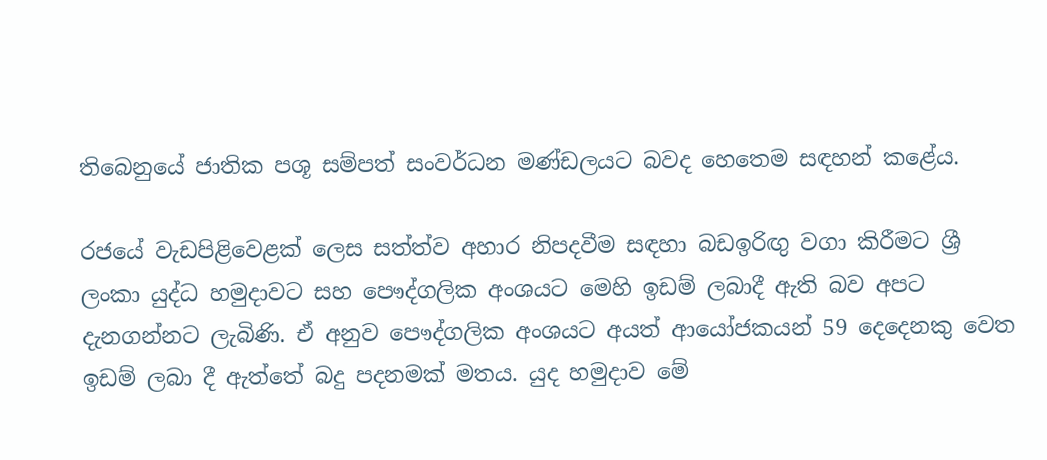තිබෙනුයේ ජාතික පශූ සම්පත් සංවර්ධන මණ්ඩලයට බවද හෙතෙම සඳහන් කළේය.

රජයේ වැඩපිළිවෙළක් ලෙස සත්ත්ව අහාර නිපදවීම සඳහා බඩඉරිඟු වගා කිරීමට ශ්‍රී ලංකා යුද්ධ හමුදාවට සහ පෞද්ගලික අංශයට මෙහි ඉඩම් ලබාදී ඇති බව අපට දැනගන්නට ලැබිණි. ඒ අනුව පෞද්ගලික අංශයට අයත් ආයෝජකයන් 59 දෙදෙනකු වෙත ඉඩම් ලබා දී ඇත්තේ බදු පදනමක් මතය. යුද හමුදාව මේ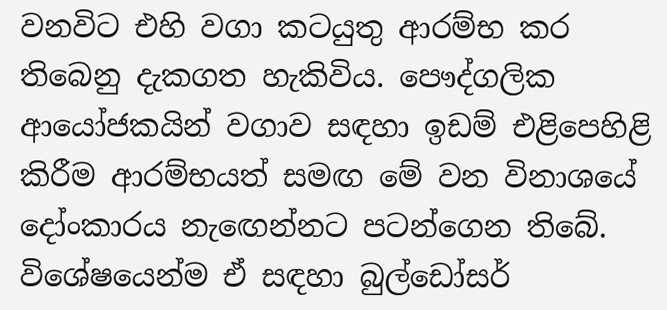වනවිට එහි වගා කටයුතු ආරම්භ කර තිබෙනු දැකගත හැකිවිය. පෞද්ගලික ආයෝජකයින් වගාව සඳහා ඉඩම් එළිපෙහිළි කිරීම ආරම්භයත් සමඟ මේ වන විනාශයේ දෝංකාරය නැඟෙන්නට පටන්ගෙන තිබේ. විශේෂයෙන්ම ඒ සඳහා බුල්ඩෝසර්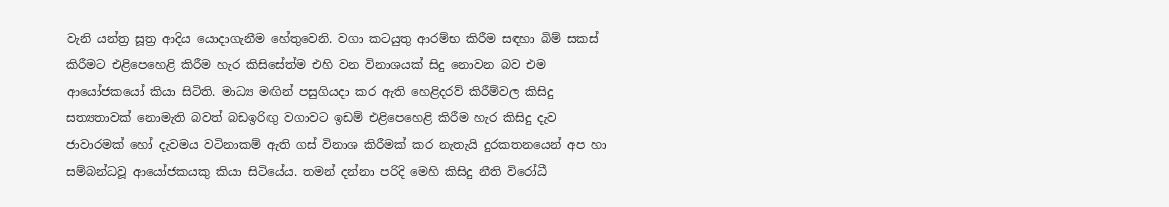වැනි යන්ත්‍ර සූත්‍ර ආදිය යොදාගැනීම හේතුවෙනි. වගා කටයුතු ආරම්භ කිරීම සඳහා බිම් සකස් කිරීමට එළිපෙහෙළි කිරීම හැර කිසිසේත්ම එහි වන විනාශයක් සිදු නොවන බව එම ආයෝජකයෝ කියා සිටිති. මාධ්‍ය මඟින් පසුගියදා කර ඇති හෙළිදරව් කිරීම්වල කිසිදු සත්‍යතාවක් නොමැති බවත් බඩඉරිඟු වගාවට ඉඩම් එළිපෙහෙළි කිරීම හැර කිසිදු දැව ජාවාරමක් හෝ දැවමය වටිනාකම් ඇති ගස් විනාශ කිරීමක් කර නැතැයි දුරකතනයෙන් අප හා සම්බන්ධවූ ආයෝජකයකු කියා සිටියේය. තමන් දන්නා පරිදි මෙහි කිසිදු නීති විරෝධී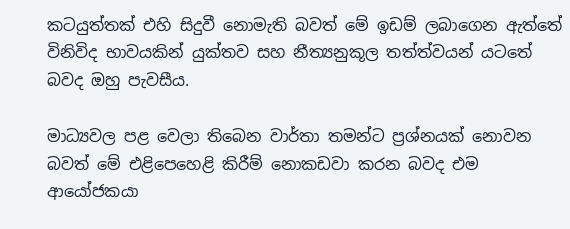කටයුත්තක් එහි සිදුවී නොමැති බවත් මේ ඉඩම් ලබාගෙන ඇත්තේ විනිවිද භාවයකින් යුක්තව සහ නීත්‍යනුකූල තත්ත්වයන් යටතේ බවද ඔහු පැවසීය.

මාධ්‍යවල පළ වෙලා තිබෙන වාර්තා තමන්ට ප්‍රශ්නයක් නොවන බවත් මේ එළිපෙහෙළි කිරීම් නොකඩවා කරන බවද එම ආයෝජකයා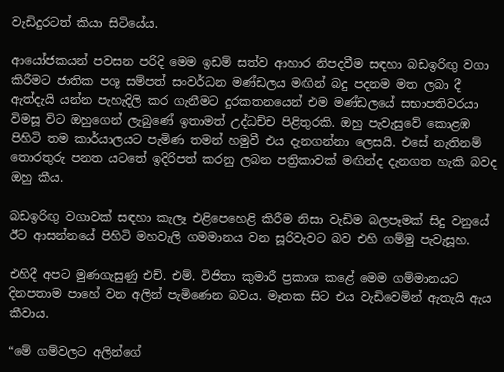වැඩිදුරටත් කියා සිටියේය.

ආයෝජකයන් පවසන පරිදි මෙම ඉඩම් සත්ව ආහාර නිපදවීම සඳහා බඩඉරිඟු වගා කිරීමට ජාතික පශූ සම්පත් සංවර්ධන මණ්ඩලය මඟින් බදු පදනම මත ලබා දී ඇත්දැයි යන්න පැහැදිලි කර ගැනීමට දුරකතනයෙන් එම මණ්ඩලයේ සභාපතිවරයා විමසූ විට ඔහුගෙන් ලැබුණේ ඉතාමත් උද්ධච්ච පිළිතුරකි. ඔහු පැවැසුවේ කොළඹ පිහිටි තම කාර්යාලයට පැමිණ තමන් හමුවී එය දැනගන්නා ලෙසයි. එසේ නැතිනම් තොරතුරු පනත යටතේ ඉදිරිපත් කරනු ලබන පත්‍රිකාවක් මඟින්ද දැනගත හැකි බවද ඔහු කීය.

බඩඉරිඟු වගාවක් සඳහා කැලෑ එළිපෙහෙළි කිරීම නිසා වැඩිම බලපෑමක් සිදු වනුයේ ඊට ආසන්නයේ පිහිටි මහවැලි ගමමානය වන සූරිවැවට බව එහි ගම්මු පැවැසූහ.

එහිදී අපට මුණගැසුණු එච්. එම්. විජිතා කුමාරී ප්‍රකාශ කළේ මෙම ගම්මානයට දිනපතාම පාහේ වන අලින් පැමිණෙන බවය. මෑතක සිට එය වැඩිවෙමින් ඇතැයි ඇය කීවාය.

“මේ ගම්වලට අලින්ගේ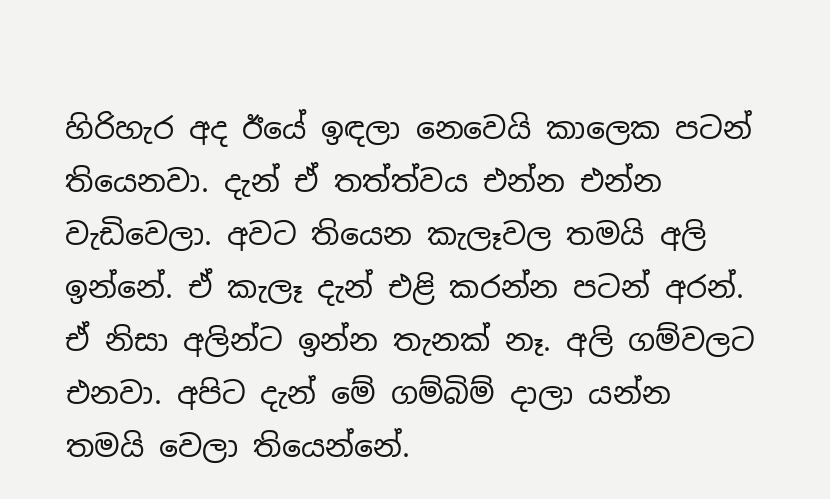හිරිහැර අද ඊයේ ඉඳලා නෙවෙයි කාලෙක පටන් තියෙනවා. දැන් ඒ තත්ත්වය එන්න එන්න වැඩිවෙලා. අවට තියෙන කැලෑවල තමයි අලි ඉන්නේ. ඒ කැලෑ දැන් එළි කරන්න පටන් අරන්. ඒ නිසා අලින්ට ඉන්න තැනක් නෑ. අලි ගම්වලට එනවා. අපිට දැන් මේ ගම්බිම් දාලා යන්න තමයි වෙලා තියෙන්නේ.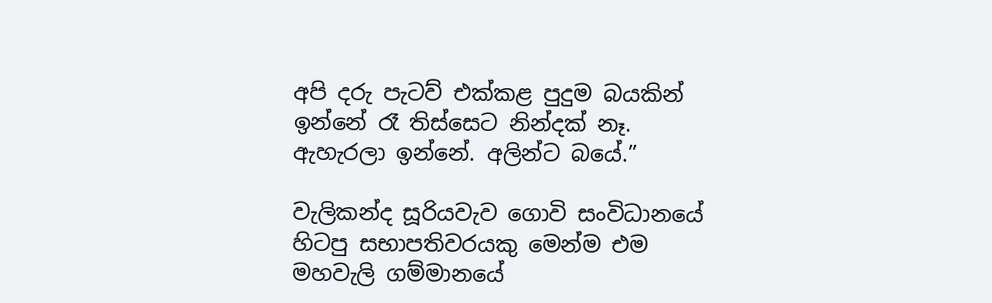අපි දරු පැටව් එක්කළ පුදුම බයකින් ඉන්නේ රෑ තිස්සෙට නින්දක් නෑ. ඇහැරලා ඉන්නේ. අලින්ට බයේ.”

වැලිකන්ද සූරියවැව ගොවි සංවිධානයේ හිටපු සභාපතිවරයකු මෙන්ම එම මහවැලි ගම්මානයේ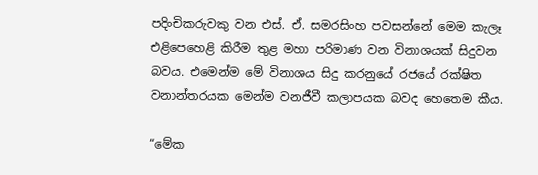පදිංචිකරුවකු වන එස්. ඒ. සමරසිංහ පවසන්නේ මෙම කැලෑ එළිපෙහෙළි කිරීම තුළ මහා පරිමාණ වන විනාශයක් සිදුවන බවය. එමෙන්ම මේ විනාශය සිදු කරනුයේ රජයේ රක්ෂිත වනාන්තරයක මෙන්ම වනජීවී කලාපයක බවද හෙතෙම කීය.

“මේක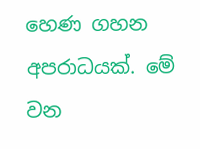හෙණ ගහන අපරාධයක්. මේ වන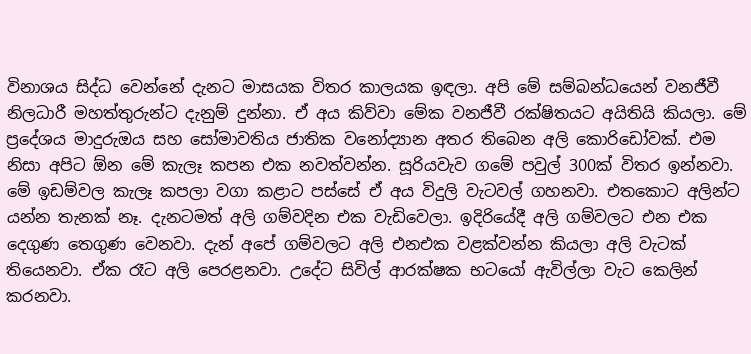විනාශය සිද්ධ වෙන්නේ දැනට මාසයක විතර කාලයක ඉඳලා. අපි මේ සම්බන්ධයෙන් වනජීවී නිලධාරී මහත්තුරුන්ට දැනුම් දුන්නා. ඒ අය කිව්වා මේක වනජීවී රක්ෂිතයට අයිතියි කියලා. මේ ප්‍රදේශය මාදුරුඔය සහ සෝමාවතිය ජාතික වනෝද්‍යාන අතර තිබෙන අලි කොරිඩෝවක්. එම නිසා අපිට ඕන මේ කැලෑ කපන එක නවත්වන්න. සූරියවැව ගමේ පවුල් 300ක් විතර ඉන්නවා. මේ ඉඩම්වල කැලෑ කපලා වගා කළාට පස්සේ ඒ අය විදුලි වැටවල් ගහනවා. එතකොට අලින්ට යන්න තැනක් නෑ. දැනටමත් අලි ගම්වදින එක වැඩිවෙලා. ඉදිරියේදී අලි ගම්වලට එන එක දෙගුණ තෙගුණ වෙනවා. දැන් අපේ ගම්වලට අලි එනඑක වළක්වන්න කියලා අලි වැටක් තියෙනවා. ඒක රෑට අලි පෙරළනවා. උදේට සිවිල් ආරක්ෂක භටයෝ ඇවිල්ලා වැට කෙලින් කරනවා.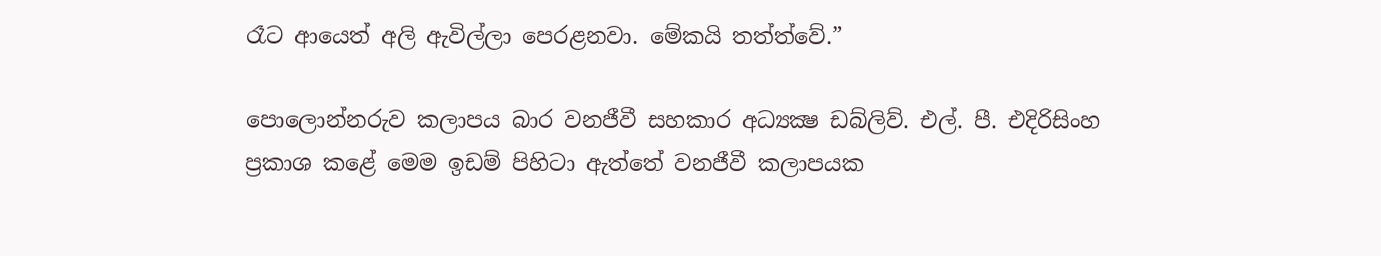රෑට ආයෙත් අලි ඇවිල්ලා පෙරළනවා. මේකයි තත්ත්වේ.”

පොලොන්නරුව කලාපය බාර වනජීවී සහකාර අධ්‍යක්‍ෂ ඩබ්ලිව්. එල්. පී. එදිරිසිංහ ප්‍රකාශ කළේ මෙම ඉඩම් පිහිටා ඇත්තේ වනජීවී කලාපයක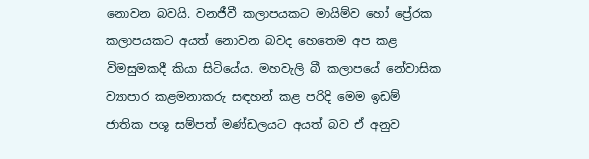නොවන බවයි. වනජීවී කලාපයකට මායිම්ව හෝ ප්‍රේරක කලාපයකට අයත් නොවන බවද හෙතෙම අප කළ විමසුමකදී කියා සිටියේය. මහවැලි බී කලාපයේ නේවාසික ව්‍යාපාර කළමනාකරු සඳහන් කළ පරිදි මෙම ඉඩම් ජාතික පශූ සම්පත් මණ්ඩලයට අයත් බව ඒ අනුව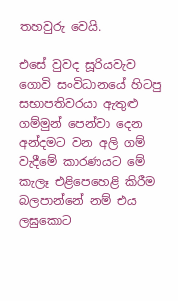තහවුරු වෙයි.

එසේ වුවද සූරියවැව ගොවි සංවිධානයේ හිටපු සභාපතිවරයා ඇතුළු ගම්මුන් පෙන්වා දෙන අන්දමට වන අලි ගම් වැදීමේ කාරණයට මේ කැලෑ එළිපෙහෙළි කිරීම බලපාන්නේ නම් එය ලඝුකොට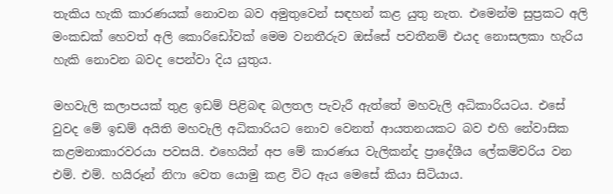තැකිය හැකි කාරණයක් නොවන බව අමුතුවෙන් සඳහන් කළ යුතු නැත. එමෙන්ම සුප්‍රකට අලි මංකඩක් හෙවත් අලි කොරිඩෝවක් මෙම වනතීරුව ඔස්සේ පවතීනම් එයද නොසලකා හැරිය හැකි නොවන බවද පෙන්වා දිය යුතුය.

මහවැලි කලාපයක් තුළ ඉඩම් පිළිබඳ බලතල පැවැරී ඇත්තේ මහවැලි අධිකාරියටය. එසේ වුවද මේ ඉඩම් අයිති මහවැලි අධිකාරියට නොව වෙනත් ආයතනයකට බව එහි නේවාසික කළමනාකාරවරයා පවසයි. එහෙයින් අප මේ කාරණය වැලිකන්ද ප්‍රාදේශීය ලේකම්වරිය වන එම්. එම්. හයිරූන් නිෆා වෙත යොමු කළ විට ඇය මෙසේ කියා සිටියාය.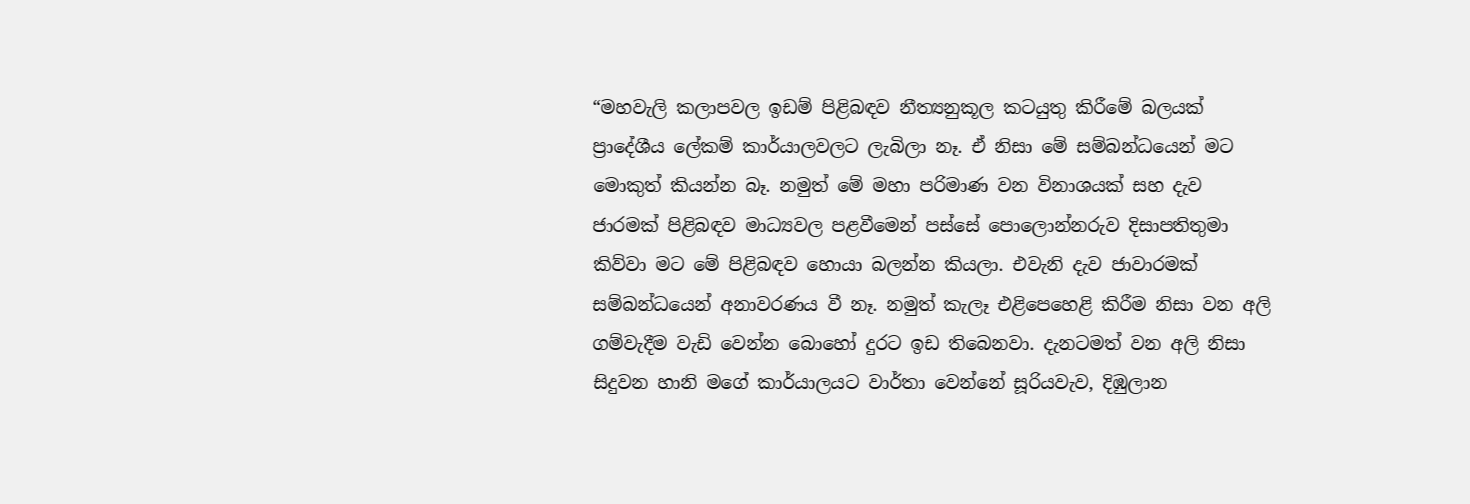“මහවැලි කලාපවල ඉඩම් පිළිබඳව නීත්‍යනුකූල කටයුතු කිරීමේ බලයක් ප්‍රාදේශීය ලේකම් කාර්යාලවලට ලැබිලා නෑ. ඒ නිසා මේ සම්බන්ධයෙන් මට මොකුත් කියන්න බෑ. නමුත් මේ මහා පරිමාණ වන විනාශයක් සහ දැව ජාරමක් පිළිබඳව මාධ්‍යවල පළවීමෙන් පස්සේ පොලොන්නරුව දිසාපතිතුමා කිව්වා මට මේ පිළිබඳව හොයා බලන්න කියලා. එවැනි දැව ජාවාරමක් සම්බන්ධයෙන් අනාවරණය වී නෑ. නමුත් කැලෑ එළිපෙහෙළි කිරීම නිසා වන අලි ගම්වැදීම වැඩි වෙන්න බොහෝ දුරට ඉඩ තිබෙනවා. දැනටමත් වන අලි නිසා සිදුවන හානි මගේ කාර්යාලයට වාර්තා වෙන්නේ සූරියවැව, දිඹුලාන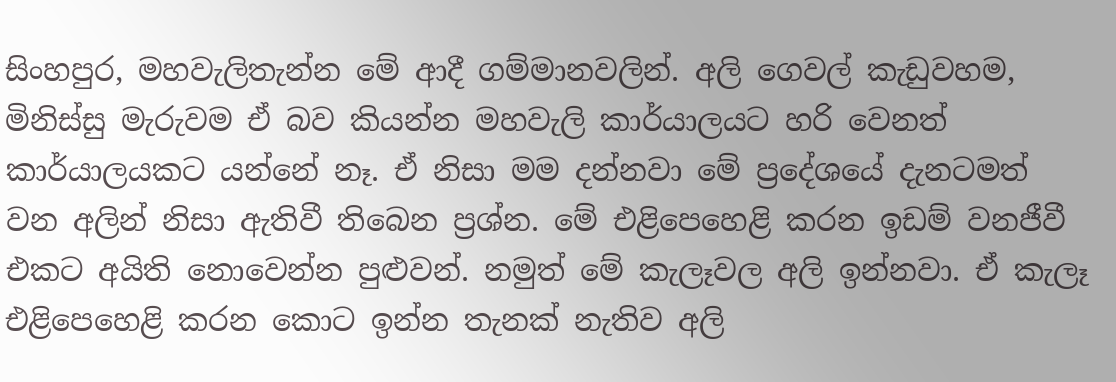සිංහපුර, මහවැලිතැන්න මේ ආදී ගම්මානවලින්. අලි ගෙවල් කැඩුවහම, මිනිස්සු මැරුවම ඒ බව කියන්න මහවැලි කාර්යාලයට හරි වෙනත් කාර්යාලයකට යන්නේ නෑ. ඒ නිසා මම දන්නවා මේ ප්‍රදේශයේ දැනටමත් වන අලින් නිසා ඇතිවී තිබෙන ප්‍රශ්න. මේ එළිපෙහෙළි කරන ඉඩම් වනජීවී එකට අයිති නොවෙන්න පුළුවන්. නමුත් මේ කැලෑවල අලි ඉන්නවා. ඒ කැලෑ එළිපෙහෙළි කරන කොට ඉන්න තැනක් නැතිව අලි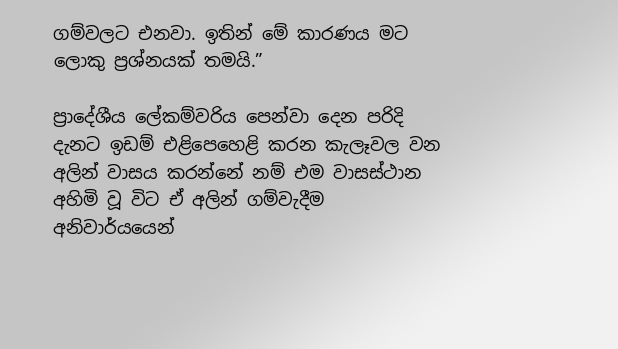ගම්වලට එනවා. ඉතින් මේ කාරණය මට ලොකු ප්‍රශ්නයක් තමයි.”

ප්‍රාදේශීය ලේකම්වරිය පෙන්වා දෙන පරිදි දැනට ඉඩම් එළිපෙහෙළි කරන කැලෑවල වන අලින් වාසය කරන්නේ නම් එම වාසස්ථාන අහිමි වූ විට ඒ අලින් ගම්වැදීම අනිවාර්යයෙන්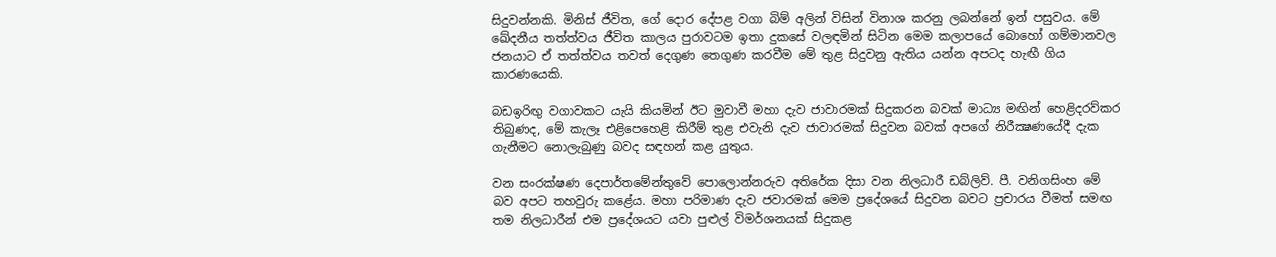සිදුවන්නකි. මිනිස් ජීවිත, ගේ දොර දේපළ වගා බිම් අලින් විසින් විනාශ කරනු ලබන්නේ ඉන් පසුවය. මේ ඛේදනීය තත්ත්වය ජීවිත කාලය පුරාවටම ඉතා දුකසේ වලඳමින් සිටින මෙම කලාපයේ බොහෝ ගම්මානවල ජනයාට ඒ තත්ත්වය තවත් දෙගුණ තෙගුණ කරවීම මේ තුළ සිදුවනු ඇතිය යන්න අපටද හැඟී ගිය කාරණයෙකි.

බඩඉරිඟු වගාවකට යැයි කියමින් ඊට මුවාවී මහා දැව ජාවාරමක් සිදුකරන බවක් මාධ්‍ය මඟින් හෙළිදරව්කර තිබුණද, මේ කැලෑ එළිපෙහෙළි කිරීම් තුළ එවැනි දැව ජාවාරමක් සිදුවන බවක් අපගේ නිරීක්‍ෂණයේදී දැක ගැනීමට නොලැබුණු බවද සඳහන් කළ යුතුය.

වන සංරක්ෂණ දෙපාර්තමේන්තුවේ පොලොන්නරුව අතිරේක දිසා වන නිලධාරී ඩබ්ලිව්. පී. වනිගසිංහ මේ බව අපට තහවුරු කළේය. මහා පරිමාණ දැව ජවාරමක් මෙම ප්‍රදේශයේ සිදුවන බවට ප්‍රචාරය වීමත් සමඟ තම නිලධාරීන් එම ප්‍රදේශයට යවා පුළුල් විමර්ශනයක් සිදුකළ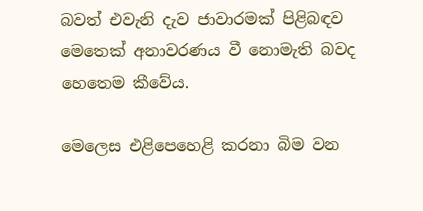බවත් එවැනි දැව ජාවාරමක් පිළිබඳව මෙතෙක් අනාවරණය වී නොමැති බවද හෙතෙම කීවේය.

මෙලෙස එළිපෙහෙළි කරනා බිම වන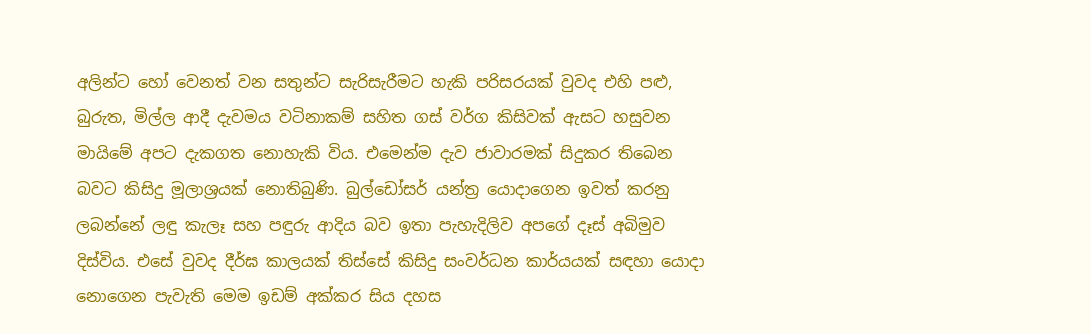අලින්ට හෝ වෙනත් වන සතුන්ට සැරිසැරීමට හැකි පරිසරයක් වුවද එහි පළු, බුරුත, මිල්ල ආදී දැවමය වටිනාකම් සහිත ගස් වර්ග කිසිවක් ඇසට හසුවන මායිමේ අපට දැකගත නොහැකි විය. එමෙන්ම දැව ජාවාරමක් සිදුකර තිබෙන බවට කිසිදු මූලාශ්‍රයක් නොතිබුණි. බුල්ඩෝසර් යන්ත්‍ර යොදාගෙන ඉවත් කරනු ලබන්නේ ලඳු කැලෑ සහ පඳුරු ආදිය බව ඉතා පැහැදිලිව අපගේ දෑස් අබිමුව දිස්විය. එසේ වුවද දීර්ඝ කාලයක් තිස්සේ කිසිදු සංවර්ධන කාර්යයක් සඳහා යොදා නොගෙන පැවැති මෙම ඉඩම් අක්කර සිය දහස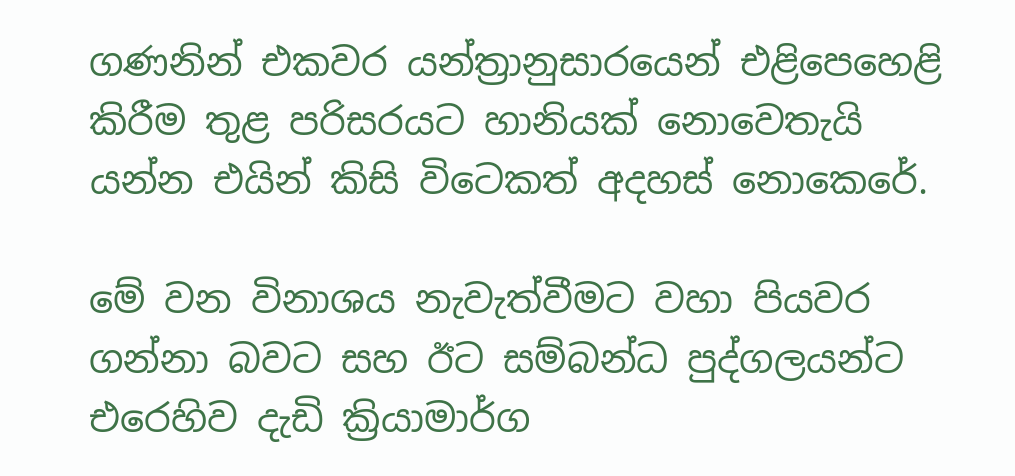ගණනින් එකවර යන්ත්‍රානුසාරයෙන් එළිපෙහෙළි කිරීම තුළ පරිසරයට හානියක් නොවෙතැයි යන්න එයින් කිසි විටෙකත් අදහස් නොකෙරේ.

මේ වන විනාශය නැවැත්වීමට වහා පියවර ගන්නා බවට සහ ඊට සම්බන්ධ පුද්ගලයන්ට එරෙහිව දැඩි ක්‍රියාමාර්ග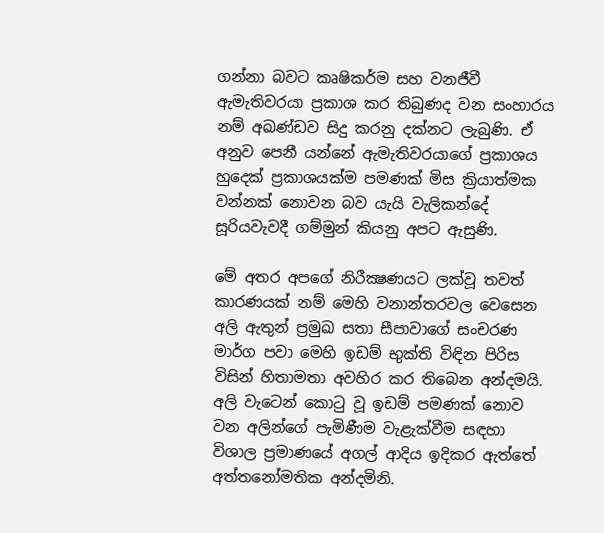ගන්නා බවට කෘෂිකර්ම සහ වනජීවී ඇමැතිවරයා ප්‍රකාශ කර තිබුණද වන සංහාරය නම් අඛණ්ඩව සිදු කරනු දක්නට ලැබුණි. ඒ අනුව පෙනී යන්නේ ඇමැතිවරයාගේ ප්‍රකාශය හුදෙක් ප්‍රකාශයක්ම පමණක් මිස ක්‍රියාත්මක වන්නක් නොවන බව යැයි වැලිකන්දේ සූරියවැවදී ගම්මුන් කියනු අපට ඇසුණි.

මේ අතර අපගේ නිරීක්‍ෂණයට ලක්වූ තවත් කාරණයක් නම් මෙහි වනාන්තරවල වෙසෙන අලි ඇතුන් ප්‍රමුඛ සතා සීපාවාගේ සංචරණ මාර්ග පවා මෙහි ඉඩම් භුක්ති විඳින පිරිස විසින් හිතාමතා අවහිර කර තිබෙන අන්දමයි. අලි වැටෙන් කොටු වූ ඉඩම් පමණක් නොව වන අලින්ගේ පැමිණීම වැළැක්වීම සඳහා විශාල ප්‍රමාණයේ අගල් ආදිය ඉදිකර ඇත්තේ අත්තනෝමතික අන්දමිනි.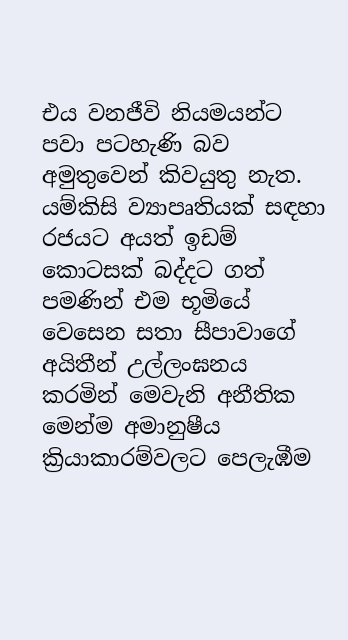එය වනජීවි නියමයන්ට පවා පටහැණි බව අමුතුවෙන් කිවයුතු නැත. යම්කිසි ව්‍යාපෘතියක් සඳහා රජයට අයත් ඉඩම් කොටසක් බද්දට ගත් පමණින් එම භූමියේ වෙසෙන සතා සීපාවාගේ අයිතීන් උල්ලංඝනය කරමින් මෙවැනි අනීතික මෙන්ම අමානුෂීය ක්‍රියාකාරම්වලට පෙලැඹීම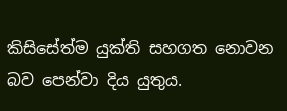කිසිසේත්ම යුක්ති සහගත නොවන බව පෙන්වා දිය යුතුය.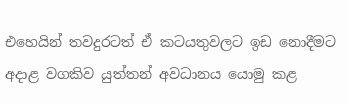එහෙයින් තවදුරටත් ඒ කටයතුවලට ඉඩ නොදීමට අදාළ වගකිව යුත්තන් අවධානය යොමු කළ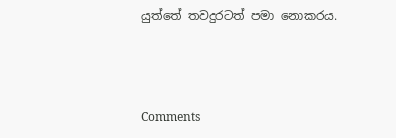යුත්තේ තවදුරටත් පමා නොකරය.



Comments